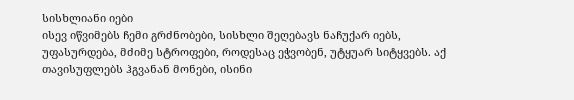სისხლიანი იები
ისევ იწვიმებს ჩემი გრძნობები, სისხლი შეღებავს ნაჩუქარ იებს, უფასურდება, მძიმე სტროფები, როდესაც ეჭვობენ, უტყუარ სიტყვებს. აქ თავისუფლებს ჰგვანან მონები, ისინი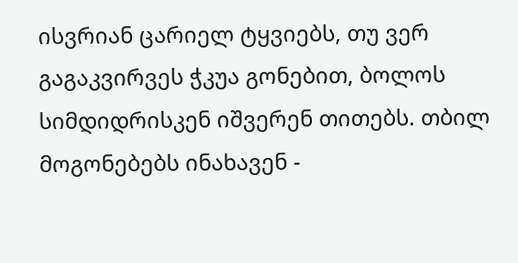ისვრიან ცარიელ ტყვიებს, თუ ვერ გაგაკვირვეს ჭკუა გონებით, ბოლოს სიმდიდრისკენ იშვერენ თითებს. თბილ მოგონებებს ინახავენ -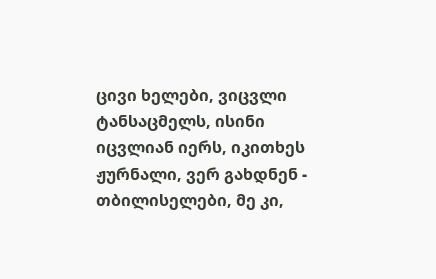ცივი ხელები, ვიცვლი ტანსაცმელს, ისინი იცვლიან იერს, იკითხეს ჟურნალი, ვერ გახდნენ - თბილისელები, მე კი,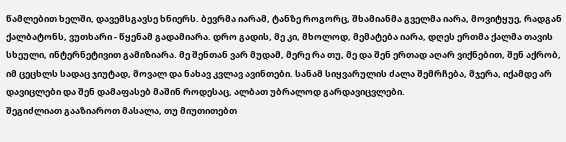წამლებით ხელში, დავემსგავსე ხნიერს. ბევრმა იარამ, ტანზე როგორც, შხამიანმა გველმა იარა, მოვიტყუე, რადგან ქალბატონს, ვუთხარი - წყენამ გადამიარა. დრო გადის, მე კი, მხოლოდ, მემატება იარა, დღეს ერთმა ქალმა თავის სხეული, ინტერნეტივით გამიზიარა. მე შენთან ვარ მუდამ, მერე რა თუ, მე და შენ ერთად აღარ ვიქნებით, შენ აქრობ, იმ ცეცხლს სადაც ჯიუტად, მოვალ და ნახავ კვლავ ავინთები. სანამ სიყვარულის ძალა შემრჩება, მჯერა, იქამდე არ დავიცლები და შენ დამაფასებ მაშინ როდესაც, ალბათ უბრალოდ გარდავიცვლები.
შეგიძლიათ გააზიაროთ მასალა, თუ მიუთითებთ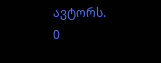ავტორს.
0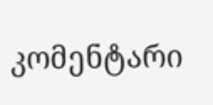კომენტარი